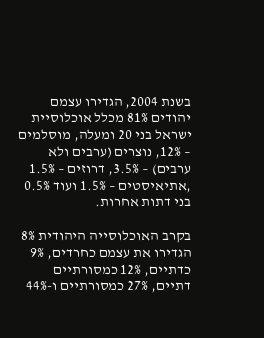בשנת 2004, הגדירו עצמם יהודים 81% מכלל אוכלוסיית ישראל בני 20 ומעלה, מוסלמים – 12%, נוצרים (ערבים ולא ערבים) – 3.5%, דרוזים – 1.5% ,אתיאיסטים – 1.5% ועוד 0.5% בני דתות אחרות.

בקרב האוכלוסייה היהודית 8% הגדירו את עצמם כחרדים, 9% כדתיים, 12% כמסורתיים דתיים, 27% כמסורתיים ו-44%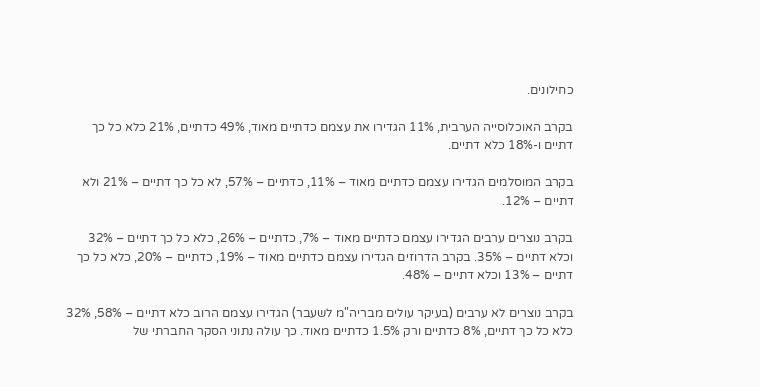כחילונים.

בקרב האוכלוסייה הערבית, 11% הגדירו את עצמם כדתיים מאוד, 49% כדתיים, 21% כלא כל כך דתיים ו-18% כלא דתיים.

בקרב המוסלמים הגדירו עצמם כדתיים מאוד – 11%, כדתיים – 57%, לא כל כך דתיים – 21% ולא דתיים – 12%.

בקרב נוצרים ערבים הגדירו עצמם כדתיים מאוד – 7%, כדתיים – 26%, כלא כל כך דתיים – 32% וכלא דתיים – 35%. בקרב הדרוזים הגדירו עצמם כדתיים מאוד – 19%, כדתיים – 20%, כלא כל כך דתיים – 13% וכלא דתיים – 48%.

בקרב נוצרים לא ערבים (בעיקר עולים מבריה"מ לשעבר) הגדירו עצמם הרוב כלא דתיים – 58%, 32% כלא כל כך דתיים, 8% כדתיים ורק 1.5% כדתיים מאוד. כך עולה נתוני הסקר החברתי של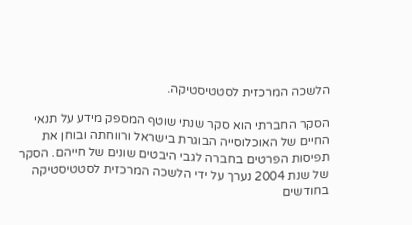הלשכה המרכזית לסטטיסטיקה.

הסקר החברתי הוא סקר שנתי שוטף המספק מידע על תנאי החיים של האוכלוסייה הבוגרת בישראל ורווחתה ובוחן את תפיסות הפרטים בחברה לגבי היבטים שונים של חייהם. הסקר של שנת 2004 נערך על ידי הלשכה המרכזית לסטטיסטיקה בחודשים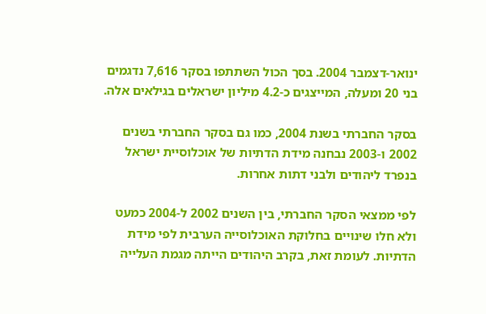ינואר-דצמבר 2004. בסך הכול השתתפו בסקר 7,616 נדגמים בני 20 ומעלה, המייצגים כ-4.2 מיליון ישראלים בגילאים אלה.

בסקר החברתי בשנת 2004, כמו גם בסקר החברתי בשנים 2002 ו-2003 נבחנה מידת הדתיות של אוכלוסיית ישראל בנפרד ליהודים ולבני דתות אחרות.

לפי ממצאי הסקר החברתי, בין השנים 2002 ל-2004 כמעט ולא חלו שינויים בחלוקת האוכלוסייה הערבית לפי מידת הדתיות. לעומת זאת, בקרב היהודים הייתה מגמת העלייה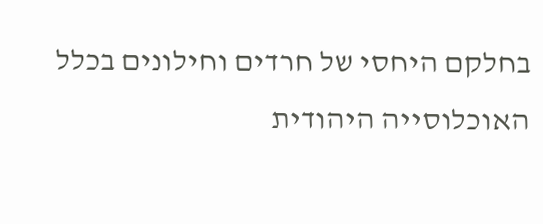בחלקם היחסי של חרדים וחילונים בכלל האוכלוסייה היהודית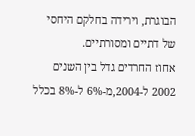הבוגרת, וירידה בחלקם היחסי של דתיים ומסורתיים.
אחוז החרדים גדל בין השנים 2002 ל-2004,מ-6% ל-8% בכלל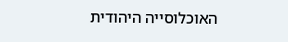האוכלוסייה היהודית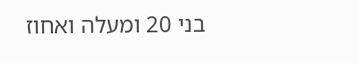בני 20 ומעלה ואחוז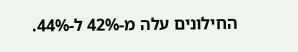החילונים עלה מ-42% ל-44%.